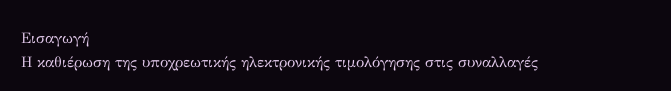Εισαγωγή
Η καθιέρωση της υποχρεωτικής ηλεκτρονικής τιμολόγησης στις συναλλαγές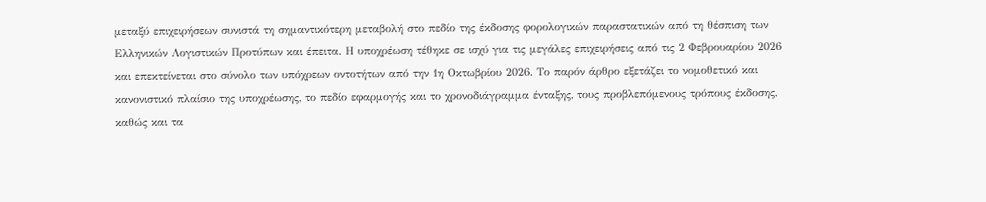μεταξύ επιχειρήσεων συνιστά τη σημαντικότερη μεταβολή στο πεδίο της έκδοσης φορολογικών παραστατικών από τη θέσπιση των Ελληνικών Λογιστικών Προτύπων και έπειτα. Η υποχρέωση τέθηκε σε ισχύ για τις μεγάλες επιχειρήσεις από τις 2 Φεβρουαρίου 2026 και επεκτείνεται στο σύνολο των υπόχρεων οντοτήτων από την 1η Οκτωβρίου 2026. Το παρόν άρθρο εξετάζει το νομοθετικό και κανονιστικό πλαίσιο της υποχρέωσης, το πεδίο εφαρμογής και το χρονοδιάγραμμα ένταξης, τους προβλεπόμενους τρόπους έκδοσης, καθώς και τα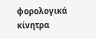φορολογικά κίνητρα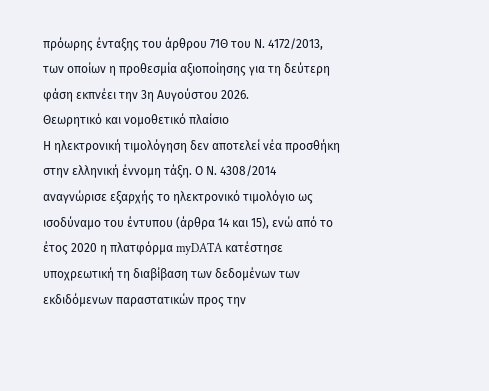πρόωρης ένταξης του άρθρου 71Θ του Ν. 4172/2013, των οποίων η προθεσμία αξιοποίησης για τη δεύτερη φάση εκπνέει την 3η Αυγούστου 2026.
Θεωρητικό και νομοθετικό πλαίσιο
Η ηλεκτρονική τιμολόγηση δεν αποτελεί νέα προσθήκη στην ελληνική έννομη τάξη. Ο Ν. 4308/2014 αναγνώρισε εξαρχής το ηλεκτρονικό τιμολόγιο ως ισοδύναμο του έντυπου (άρθρα 14 και 15), ενώ από το έτος 2020 η πλατφόρμα myDATA κατέστησε υποχρεωτική τη διαβίβαση των δεδομένων των εκδιδόμενων παραστατικών προς την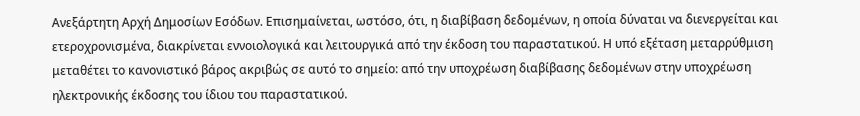Ανεξάρτητη Αρχή Δημοσίων Εσόδων. Επισημαίνεται, ωστόσο, ότι, η διαβίβαση δεδομένων, η οποία δύναται να διενεργείται και ετεροχρονισμένα, διακρίνεται εννοιολογικά και λειτουργικά από την έκδοση του παραστατικού. Η υπό εξέταση μεταρρύθμιση μεταθέτει το κανονιστικό βάρος ακριβώς σε αυτό το σημείο: από την υποχρέωση διαβίβασης δεδομένων στην υποχρέωση ηλεκτρονικής έκδοσης του ίδιου του παραστατικού.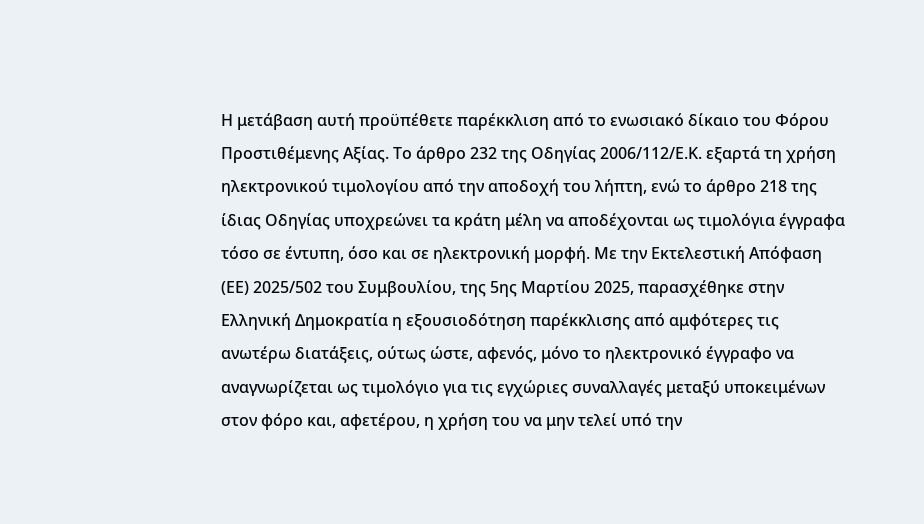Η μετάβαση αυτή προϋπέθετε παρέκκλιση από το ενωσιακό δίκαιο του Φόρου Προστιθέμενης Αξίας. Το άρθρο 232 της Οδηγίας 2006/112/Ε.Κ. εξαρτά τη χρήση ηλεκτρονικού τιμολογίου από την αποδοχή του λήπτη, ενώ το άρθρο 218 της ίδιας Οδηγίας υποχρεώνει τα κράτη μέλη να αποδέχονται ως τιμολόγια έγγραφα τόσο σε έντυπη, όσο και σε ηλεκτρονική μορφή. Με την Εκτελεστική Απόφαση (ΕΕ) 2025/502 του Συμβουλίου, της 5ης Μαρτίου 2025, παρασχέθηκε στην Ελληνική Δημοκρατία η εξουσιοδότηση παρέκκλισης από αμφότερες τις ανωτέρω διατάξεις, ούτως ώστε, αφενός, μόνο το ηλεκτρονικό έγγραφο να αναγνωρίζεται ως τιμολόγιο για τις εγχώριες συναλλαγές μεταξύ υποκειμένων στον φόρο και, αφετέρου, η χρήση του να μην τελεί υπό την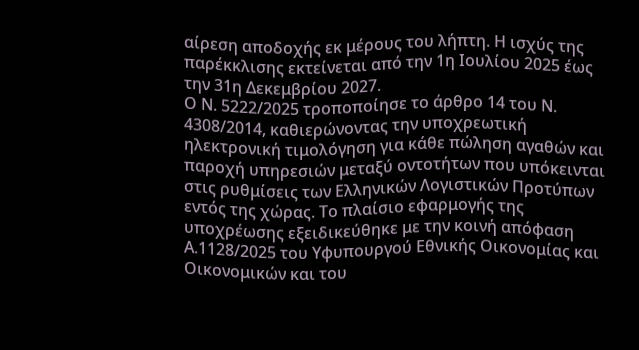αίρεση αποδοχής εκ μέρους του λήπτη. Η ισχύς της παρέκκλισης εκτείνεται από την 1η Ιουλίου 2025 έως την 31η Δεκεμβρίου 2027.
Ο Ν. 5222/2025 τροποποίησε το άρθρο 14 του Ν. 4308/2014, καθιερώνοντας την υποχρεωτική ηλεκτρονική τιμολόγηση για κάθε πώληση αγαθών και παροχή υπηρεσιών μεταξύ οντοτήτων που υπόκεινται στις ρυθμίσεις των Ελληνικών Λογιστικών Προτύπων εντός της χώρας. Το πλαίσιο εφαρμογής της υποχρέωσης εξειδικεύθηκε με την κοινή απόφαση Α.1128/2025 του Υφυπουργού Εθνικής Οικονομίας και Οικονομικών και του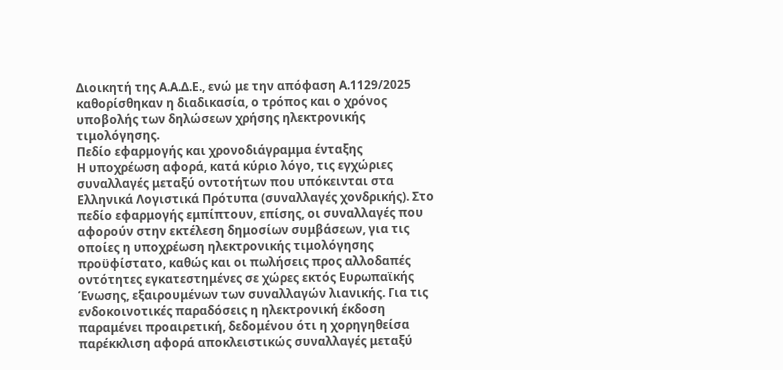Διοικητή της Α.Α.Δ.Ε., ενώ με την απόφαση Α.1129/2025 καθορίσθηκαν η διαδικασία, ο τρόπος και ο χρόνος υποβολής των δηλώσεων χρήσης ηλεκτρονικής τιμολόγησης.
Πεδίο εφαρμογής και χρονοδιάγραμμα ένταξης
Η υποχρέωση αφορά, κατά κύριο λόγο, τις εγχώριες συναλλαγές μεταξύ οντοτήτων που υπόκεινται στα Ελληνικά Λογιστικά Πρότυπα (συναλλαγές χονδρικής). Στο πεδίο εφαρμογής εμπίπτουν, επίσης, οι συναλλαγές που αφορούν στην εκτέλεση δημοσίων συμβάσεων, για τις οποίες η υποχρέωση ηλεκτρονικής τιμολόγησης προϋφίστατο, καθώς και οι πωλήσεις προς αλλοδαπές οντότητες εγκατεστημένες σε χώρες εκτός Ευρωπαϊκής Ένωσης, εξαιρουμένων των συναλλαγών λιανικής. Για τις ενδοκοινοτικές παραδόσεις η ηλεκτρονική έκδοση παραμένει προαιρετική, δεδομένου ότι η χορηγηθείσα παρέκκλιση αφορά αποκλειστικώς συναλλαγές μεταξύ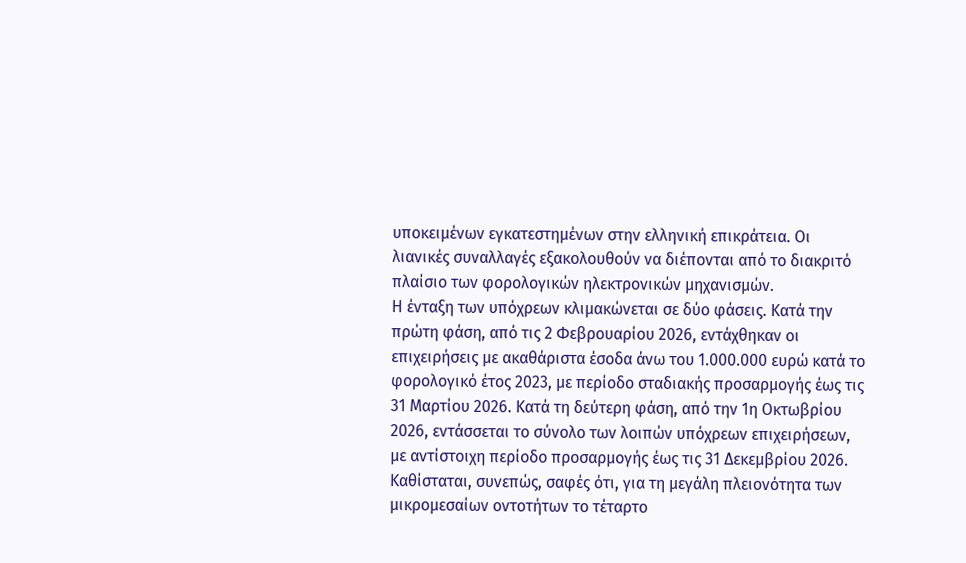υποκειμένων εγκατεστημένων στην ελληνική επικράτεια. Οι λιανικές συναλλαγές εξακολουθούν να διέπονται από το διακριτό πλαίσιο των φορολογικών ηλεκτρονικών μηχανισμών.
Η ένταξη των υπόχρεων κλιμακώνεται σε δύο φάσεις. Κατά την πρώτη φάση, από τις 2 Φεβρουαρίου 2026, εντάχθηκαν οι επιχειρήσεις με ακαθάριστα έσοδα άνω του 1.000.000 ευρώ κατά το φορολογικό έτος 2023, με περίοδο σταδιακής προσαρμογής έως τις 31 Μαρτίου 2026. Κατά τη δεύτερη φάση, από την 1η Οκτωβρίου 2026, εντάσσεται το σύνολο των λοιπών υπόχρεων επιχειρήσεων, με αντίστοιχη περίοδο προσαρμογής έως τις 31 Δεκεμβρίου 2026. Καθίσταται, συνεπώς, σαφές ότι, για τη μεγάλη πλειονότητα των μικρομεσαίων οντοτήτων το τέταρτο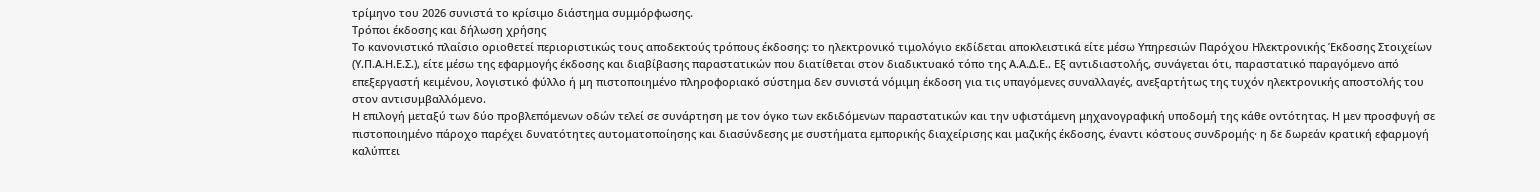τρίμηνο του 2026 συνιστά το κρίσιμο διάστημα συμμόρφωσης.
Τρόποι έκδοσης και δήλωση χρήσης
Το κανονιστικό πλαίσιο οριοθετεί περιοριστικώς τους αποδεκτούς τρόπους έκδοσης: το ηλεκτρονικό τιμολόγιο εκδίδεται αποκλειστικά είτε μέσω Υπηρεσιών Παρόχου Ηλεκτρονικής Έκδοσης Στοιχείων (Υ.Π.Α.Η.Ε.Σ.), είτε μέσω της εφαρμογής έκδοσης και διαβίβασης παραστατικών που διατίθεται στον διαδικτυακό τόπο της Α.Α.Δ.Ε.. Εξ αντιδιαστολής, συνάγεται ότι, παραστατικό παραγόμενο από επεξεργαστή κειμένου, λογιστικό φύλλο ή μη πιστοποιημένο πληροφοριακό σύστημα δεν συνιστά νόμιμη έκδοση για τις υπαγόμενες συναλλαγές, ανεξαρτήτως της τυχόν ηλεκτρονικής αποστολής του στον αντισυμβαλλόμενο.
Η επιλογή μεταξύ των δύο προβλεπόμενων οδών τελεί σε συνάρτηση με τον όγκο των εκδιδόμενων παραστατικών και την υφιστάμενη μηχανογραφική υποδομή της κάθε οντότητας. Η μεν προσφυγή σε πιστοποιημένο πάροχο παρέχει δυνατότητες αυτοματοποίησης και διασύνδεσης με συστήματα εμπορικής διαχείρισης και μαζικής έκδοσης, έναντι κόστους συνδρομής· η δε δωρεάν κρατική εφαρμογή καλύπτει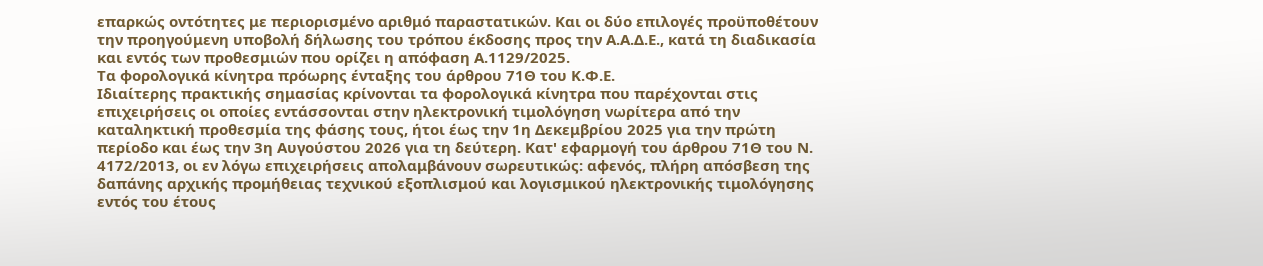επαρκώς οντότητες με περιορισμένο αριθμό παραστατικών. Και οι δύο επιλογές προϋποθέτουν την προηγούμενη υποβολή δήλωσης του τρόπου έκδοσης προς την Α.Α.Δ.Ε., κατά τη διαδικασία και εντός των προθεσμιών που ορίζει η απόφαση Α.1129/2025.
Τα φορολογικά κίνητρα πρόωρης ένταξης του άρθρου 71Θ του Κ.Φ.Ε.
Ιδιαίτερης πρακτικής σημασίας κρίνονται τα φορολογικά κίνητρα που παρέχονται στις επιχειρήσεις οι οποίες εντάσσονται στην ηλεκτρονική τιμολόγηση νωρίτερα από την καταληκτική προθεσμία της φάσης τους, ήτοι έως την 1η Δεκεμβρίου 2025 για την πρώτη περίοδο και έως την 3η Αυγούστου 2026 για τη δεύτερη. Κατ' εφαρμογή του άρθρου 71Θ του Ν. 4172/2013, οι εν λόγω επιχειρήσεις απολαμβάνουν σωρευτικώς: αφενός, πλήρη απόσβεση της δαπάνης αρχικής προμήθειας τεχνικού εξοπλισμού και λογισμικού ηλεκτρονικής τιμολόγησης εντός του έτους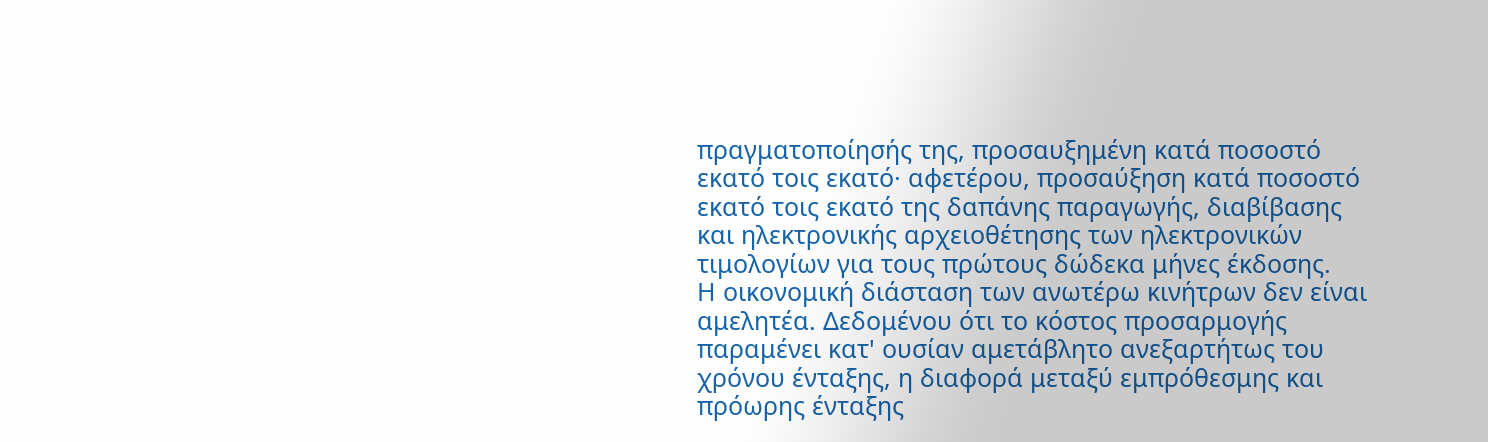πραγματοποίησής της, προσαυξημένη κατά ποσοστό εκατό τοις εκατό· αφετέρου, προσαύξηση κατά ποσοστό εκατό τοις εκατό της δαπάνης παραγωγής, διαβίβασης και ηλεκτρονικής αρχειοθέτησης των ηλεκτρονικών τιμολογίων για τους πρώτους δώδεκα μήνες έκδοσης.
Η οικονομική διάσταση των ανωτέρω κινήτρων δεν είναι αμελητέα. Δεδομένου ότι το κόστος προσαρμογής παραμένει κατ' ουσίαν αμετάβλητο ανεξαρτήτως του χρόνου ένταξης, η διαφορά μεταξύ εμπρόθεσμης και πρόωρης ένταξης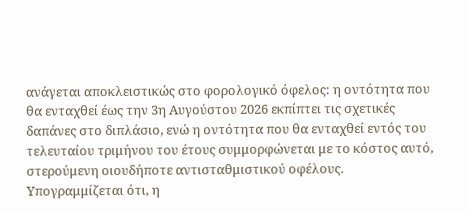ανάγεται αποκλειστικώς στο φορολογικό όφελος: η οντότητα που θα ενταχθεί έως την 3η Αυγούστου 2026 εκπίπτει τις σχετικές δαπάνες στο διπλάσιο, ενώ η οντότητα που θα ενταχθεί εντός του τελευταίου τριμήνου του έτους συμμορφώνεται με το κόστος αυτό, στερούμενη οιουδήποτε αντισταθμιστικού οφέλους. Υπογραμμίζεται ότι, η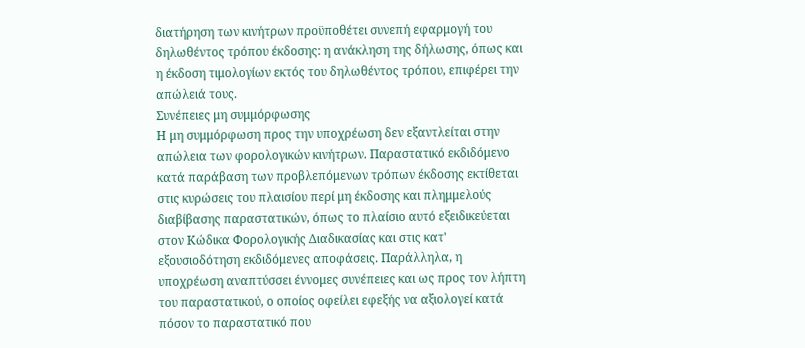διατήρηση των κινήτρων προϋποθέτει συνεπή εφαρμογή του δηλωθέντος τρόπου έκδοσης: η ανάκληση της δήλωσης, όπως και η έκδοση τιμολογίων εκτός του δηλωθέντος τρόπου, επιφέρει την απώλειά τους.
Συνέπειες μη συμμόρφωσης
Η μη συμμόρφωση προς την υποχρέωση δεν εξαντλείται στην απώλεια των φορολογικών κινήτρων. Παραστατικό εκδιδόμενο κατά παράβαση των προβλεπόμενων τρόπων έκδοσης εκτίθεται στις κυρώσεις του πλαισίου περί μη έκδοσης και πλημμελούς διαβίβασης παραστατικών, όπως το πλαίσιο αυτό εξειδικεύεται στον Κώδικα Φορολογικής Διαδικασίας και στις κατ' εξουσιοδότηση εκδιδόμενες αποφάσεις. Παράλληλα, η υποχρέωση αναπτύσσει έννομες συνέπειες και ως προς τον λήπτη του παραστατικού, ο οποίος οφείλει εφεξής να αξιολογεί κατά πόσον το παραστατικό που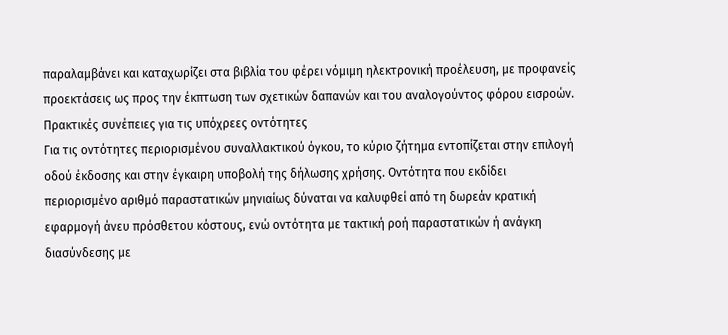παραλαμβάνει και καταχωρίζει στα βιβλία του φέρει νόμιμη ηλεκτρονική προέλευση, με προφανείς προεκτάσεις ως προς την έκπτωση των σχετικών δαπανών και του αναλογούντος φόρου εισροών.
Πρακτικές συνέπειες για τις υπόχρεες οντότητες
Για τις οντότητες περιορισμένου συναλλακτικού όγκου, το κύριο ζήτημα εντοπίζεται στην επιλογή οδού έκδοσης και στην έγκαιρη υποβολή της δήλωσης χρήσης. Οντότητα που εκδίδει περιορισμένο αριθμό παραστατικών μηνιαίως δύναται να καλυφθεί από τη δωρεάν κρατική εφαρμογή άνευ πρόσθετου κόστους, ενώ οντότητα με τακτική ροή παραστατικών ή ανάγκη διασύνδεσης με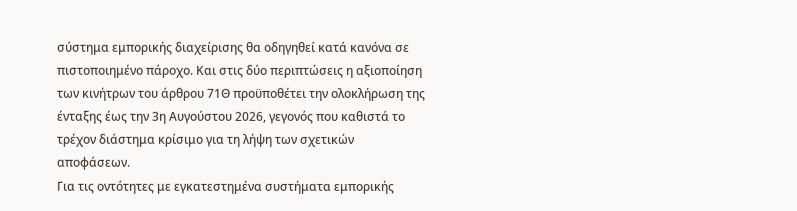σύστημα εμπορικής διαχείρισης θα οδηγηθεί κατά κανόνα σε πιστοποιημένο πάροχο. Και στις δύο περιπτώσεις η αξιοποίηση των κινήτρων του άρθρου 71Θ προϋποθέτει την ολοκλήρωση της ένταξης έως την 3η Αυγούστου 2026, γεγονός που καθιστά το τρέχον διάστημα κρίσιμο για τη λήψη των σχετικών αποφάσεων.
Για τις οντότητες με εγκατεστημένα συστήματα εμπορικής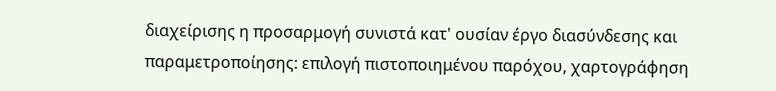διαχείρισης η προσαρμογή συνιστά κατ' ουσίαν έργο διασύνδεσης και παραμετροποίησης: επιλογή πιστοποιημένου παρόχου, χαρτογράφηση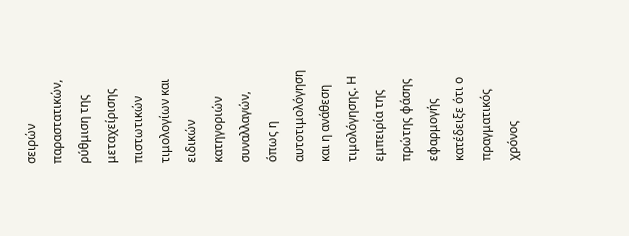σειρών παραστατικών, ρύθμιση της μεταχείρισης πιστωτικών τιμολογίων και ειδικών κατηγοριών συναλλαγών, όπως η αυτοτιμολόγηση και η ανάθεση τιμολόγησης. Η εμπειρία της πρώτης φάσης εφαρμογής κατέδειξε ότι ο πραγματικός χρόνος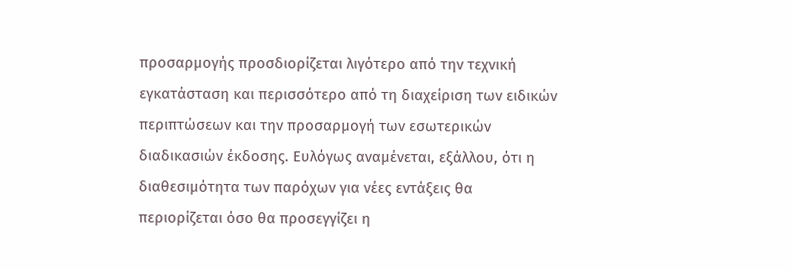προσαρμογής προσδιορίζεται λιγότερο από την τεχνική εγκατάσταση και περισσότερο από τη διαχείριση των ειδικών περιπτώσεων και την προσαρμογή των εσωτερικών διαδικασιών έκδοσης. Ευλόγως αναμένεται, εξάλλου, ότι η διαθεσιμότητα των παρόχων για νέες εντάξεις θα περιορίζεται όσο θα προσεγγίζει η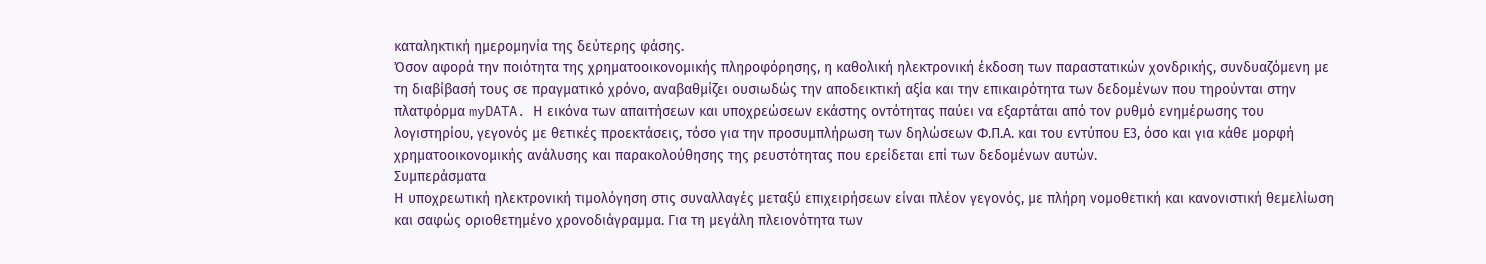καταληκτική ημερομηνία της δεύτερης φάσης.
Όσον αφορά την ποιότητα της χρηματοοικονομικής πληροφόρησης, η καθολική ηλεκτρονική έκδοση των παραστατικών χονδρικής, συνδυαζόμενη με τη διαβίβασή τους σε πραγματικό χρόνο, αναβαθμίζει ουσιωδώς την αποδεικτική αξία και την επικαιρότητα των δεδομένων που τηρούνται στην πλατφόρμα myDATA. Η εικόνα των απαιτήσεων και υποχρεώσεων εκάστης οντότητας παύει να εξαρτάται από τον ρυθμό ενημέρωσης του λογιστηρίου, γεγονός με θετικές προεκτάσεις, τόσο για την προσυμπλήρωση των δηλώσεων Φ.Π.Α. και του εντύπου Ε3, όσο και για κάθε μορφή χρηματοοικονομικής ανάλυσης και παρακολούθησης της ρευστότητας που ερείδεται επί των δεδομένων αυτών.
Συμπεράσματα
Η υποχρεωτική ηλεκτρονική τιμολόγηση στις συναλλαγές μεταξύ επιχειρήσεων είναι πλέον γεγονός, με πλήρη νομοθετική και κανονιστική θεμελίωση και σαφώς οριοθετημένο χρονοδιάγραμμα. Για τη μεγάλη πλειονότητα των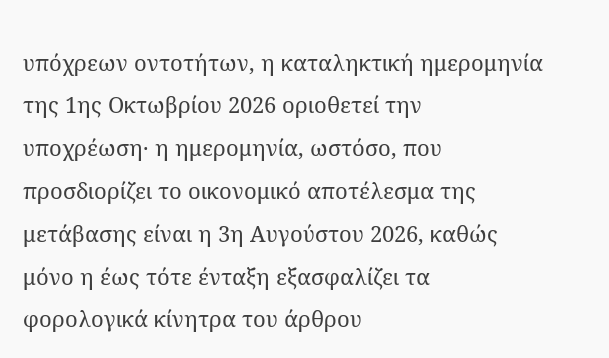υπόχρεων οντοτήτων, η καταληκτική ημερομηνία της 1ης Οκτωβρίου 2026 οριοθετεί την υποχρέωση· η ημερομηνία, ωστόσο, που προσδιορίζει το οικονομικό αποτέλεσμα της μετάβασης είναι η 3η Αυγούστου 2026, καθώς μόνο η έως τότε ένταξη εξασφαλίζει τα φορολογικά κίνητρα του άρθρου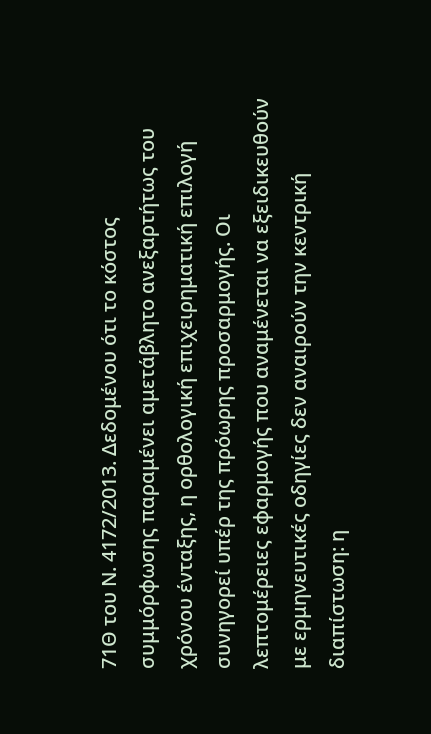71Θ του Ν. 4172/2013. Δεδομένου ότι το κόστος συμμόρφωσης παραμένει αμετάβλητο ανεξαρτήτως του χρόνου ένταξης, η ορθολογική επιχειρηματική επιλογή συνηγορεί υπέρ της πρόωρης προσαρμογής. Οι λεπτομέρειες εφαρμογής που αναμένεται να εξειδικευθούν με ερμηνευτικές οδηγίες δεν αναιρούν την κεντρική διαπίστωση: η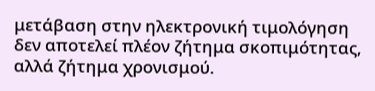μετάβαση στην ηλεκτρονική τιμολόγηση δεν αποτελεί πλέον ζήτημα σκοπιμότητας, αλλά ζήτημα χρονισμού.